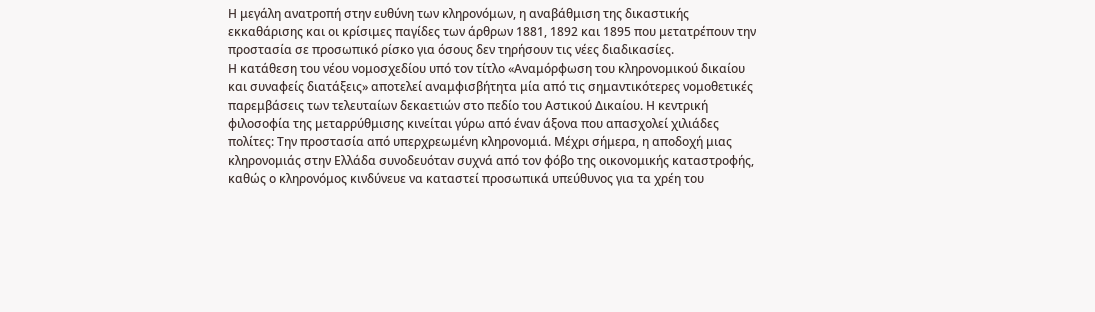Η μεγάλη ανατροπή στην ευθύνη των κληρονόμων, η αναβάθμιση της δικαστικής εκκαθάρισης και οι κρίσιμες παγίδες των άρθρων 1881, 1892 και 1895 που μετατρέπουν την προστασία σε προσωπικό ρίσκο για όσους δεν τηρήσουν τις νέες διαδικασίες.
Η κατάθεση του νέου νομοσχεδίου υπό τον τίτλο «Αναμόρφωση του κληρονομικού δικαίου και συναφείς διατάξεις» αποτελεί αναμφισβήτητα μία από τις σημαντικότερες νομοθετικές παρεμβάσεις των τελευταίων δεκαετιών στο πεδίο του Αστικού Δικαίου. Η κεντρική φιλοσοφία της μεταρρύθμισης κινείται γύρω από έναν άξονα που απασχολεί χιλιάδες πολίτες: Την προστασία από υπερχρεωμένη κληρονομιά. Μέχρι σήμερα, η αποδοχή μιας κληρονομιάς στην Ελλάδα συνοδευόταν συχνά από τον φόβο της οικονομικής καταστροφής, καθώς ο κληρονόμος κινδύνευε να καταστεί προσωπικά υπεύθυνος για τα χρέη του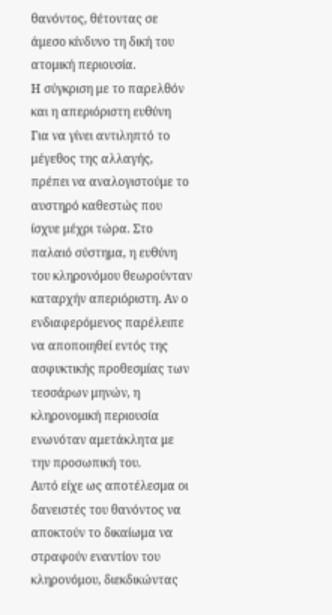θανόντος, θέτοντας σε άμεσο κίνδυνο τη δική του ατομική περιουσία.
Η σύγκριση με το παρελθόν και η απεριόριστη ευθύνη
Για να γίνει αντιληπτό το μέγεθος της αλλαγής, πρέπει να αναλογιστούμε το αυστηρό καθεστώς που ίσχυε μέχρι τώρα. Στο παλαιό σύστημα, η ευθύνη του κληρονόμου θεωρούνταν καταρχήν απεριόριστη. Αν ο ενδιαφερόμενος παρέλειπε να αποποιηθεί εντός της ασφυκτικής προθεσμίας των τεσσάρων μηνών, η κληρονομική περιουσία ενωνόταν αμετάκλητα με την προσωπική του.
Αυτό είχε ως αποτέλεσμα οι δανειστές του θανόντος να αποκτούν το δικαίωμα να στραφούν εναντίον του κληρονόμου, διεκδικώντας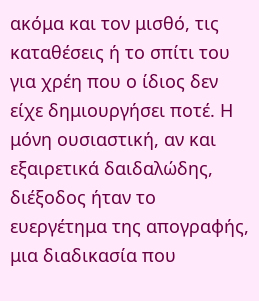ακόμα και τον μισθό, τις καταθέσεις ή το σπίτι του για χρέη που ο ίδιος δεν είχε δημιουργήσει ποτέ. Η μόνη ουσιαστική, αν και εξαιρετικά δαιδαλώδης, διέξοδος ήταν το ευεργέτημα της απογραφής, μια διαδικασία που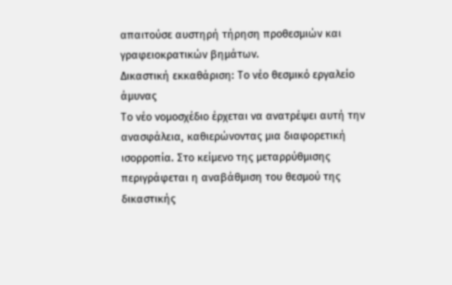απαιτούσε αυστηρή τήρηση προθεσμιών και γραφειοκρατικών βημάτων.
Δικαστική εκκαθάριση: Το νέο θεσμικό εργαλείο άμυνας
Το νέο νομοσχέδιο έρχεται να ανατρέψει αυτή την ανασφάλεια, καθιερώνοντας μια διαφορετική ισορροπία. Στο κείμενο της μεταρρύθμισης περιγράφεται η αναβάθμιση του θεσμού της δικαστικής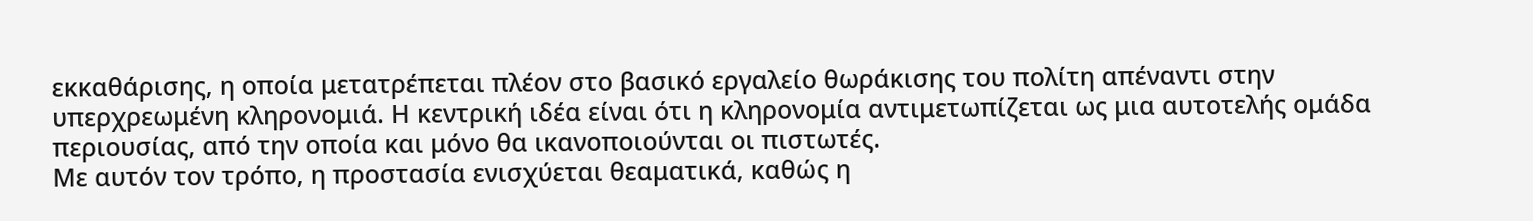εκκαθάρισης, η οποία μετατρέπεται πλέον στο βασικό εργαλείο θωράκισης του πολίτη απέναντι στην υπερχρεωμένη κληρονομιά. Η κεντρική ιδέα είναι ότι η κληρονομία αντιμετωπίζεται ως μια αυτοτελής ομάδα περιουσίας, από την οποία και μόνο θα ικανοποιούνται οι πιστωτές.
Με αυτόν τον τρόπο, η προστασία ενισχύεται θεαματικά, καθώς η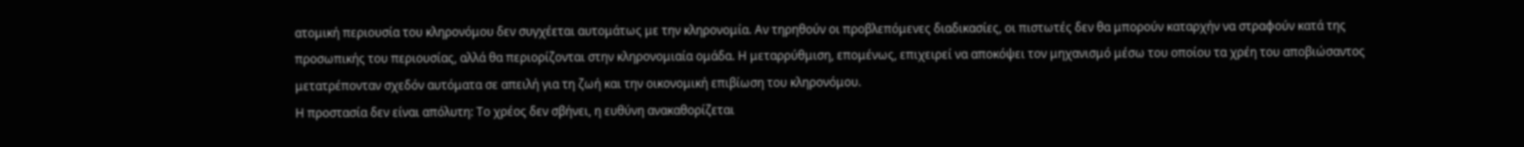ατομική περιουσία του κληρονόμου δεν συγχέεται αυτομάτως με την κληρονομία. Αν τηρηθούν οι προβλεπόμενες διαδικασίες, οι πιστωτές δεν θα μπορούν καταρχήν να στραφούν κατά της προσωπικής του περιουσίας, αλλά θα περιορίζονται στην κληρονομιαία ομάδα. Η μεταρρύθμιση, επομένως, επιχειρεί να αποκόψει τον μηχανισμό μέσω του οποίου τα χρέη του αποβιώσαντος μετατρέπονταν σχεδόν αυτόματα σε απειλή για τη ζωή και την οικονομική επιβίωση του κληρονόμου.
Η προστασία δεν είναι απόλυτη: Το χρέος δεν σβήνει, η ευθύνη ανακαθορίζεται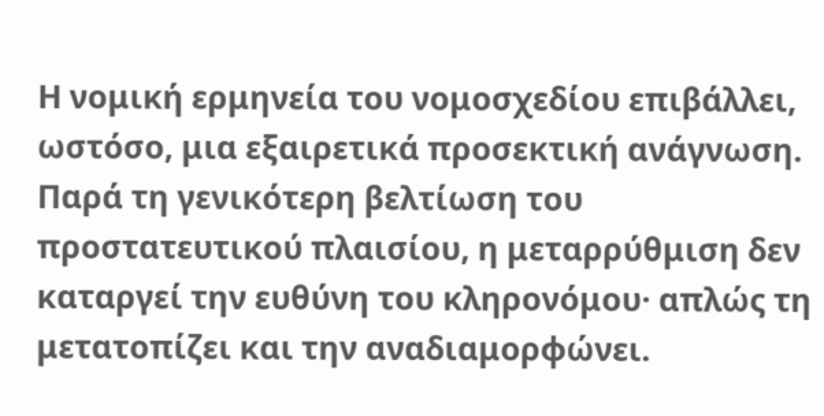Η νομική ερμηνεία του νομοσχεδίου επιβάλλει, ωστόσο, μια εξαιρετικά προσεκτική ανάγνωση. Παρά τη γενικότερη βελτίωση του προστατευτικού πλαισίου, η μεταρρύθμιση δεν καταργεί την ευθύνη του κληρονόμου· απλώς τη μετατοπίζει και την αναδιαμορφώνει.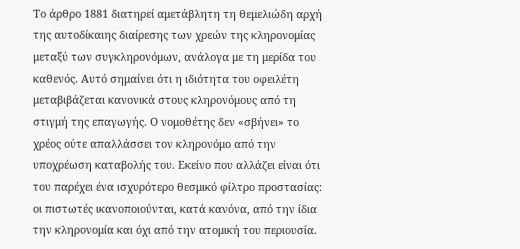Το άρθρο 1881 διατηρεί αμετάβλητη τη θεμελιώδη αρχή της αυτοδίκαιης διαίρεσης των χρεών της κληρονομίας μεταξύ των συγκληρονόμων, ανάλογα με τη μερίδα του καθενός. Αυτό σημαίνει ότι η ιδιότητα του οφειλέτη μεταβιβάζεται κανονικά στους κληρονόμους από τη στιγμή της επαγωγής. Ο νομοθέτης δεν «σβήνει» το χρέος ούτε απαλλάσσει τον κληρονόμο από την υποχρέωση καταβολής του. Εκείνο που αλλάζει είναι ότι του παρέχει ένα ισχυρότερο θεσμικό φίλτρο προστασίας: οι πιστωτές ικανοποιούνται, κατά κανόνα, από την ίδια την κληρονομία και όχι από την ατομική του περιουσία.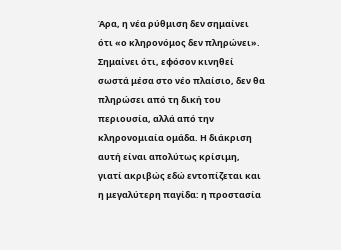Άρα, η νέα ρύθμιση δεν σημαίνει ότι «ο κληρονόμος δεν πληρώνει». Σημαίνει ότι, εφόσον κινηθεί σωστά μέσα στο νέο πλαίσιο, δεν θα πληρώσει από τη δική του περιουσία, αλλά από την κληρονομιαία ομάδα. Η διάκριση αυτή είναι απολύτως κρίσιμη, γιατί ακριβώς εδώ εντοπίζεται και η μεγαλύτερη παγίδα: η προστασία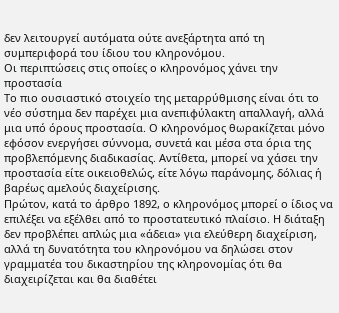δεν λειτουργεί αυτόματα ούτε ανεξάρτητα από τη συμπεριφορά του ίδιου του κληρονόμου.
Οι περιπτώσεις στις οποίες ο κληρονόμος χάνει την προστασία
Το πιο ουσιαστικό στοιχείο της μεταρρύθμισης είναι ότι το νέο σύστημα δεν παρέχει μια ανεπιφύλακτη απαλλαγή, αλλά μια υπό όρους προστασία. Ο κληρονόμος θωρακίζεται μόνο εφόσον ενεργήσει σύννομα, συνετά και μέσα στα όρια της προβλεπόμενης διαδικασίας. Αντίθετα, μπορεί να χάσει την προστασία είτε οικειοθελώς, είτε λόγω παράνομης, δόλιας ή βαρέως αμελούς διαχείρισης.
Πρώτον, κατά το άρθρο 1892, ο κληρονόμος μπορεί ο ίδιος να επιλέξει να εξέλθει από το προστατευτικό πλαίσιο. Η διάταξη δεν προβλέπει απλώς μια «άδεια» για ελεύθερη διαχείριση, αλλά τη δυνατότητα του κληρονόμου να δηλώσει στον γραμματέα του δικαστηρίου της κληρονομίας ότι θα διαχειρίζεται και θα διαθέτει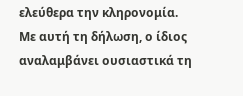ελεύθερα την κληρονομία.
Με αυτή τη δήλωση, ο ίδιος αναλαμβάνει ουσιαστικά τη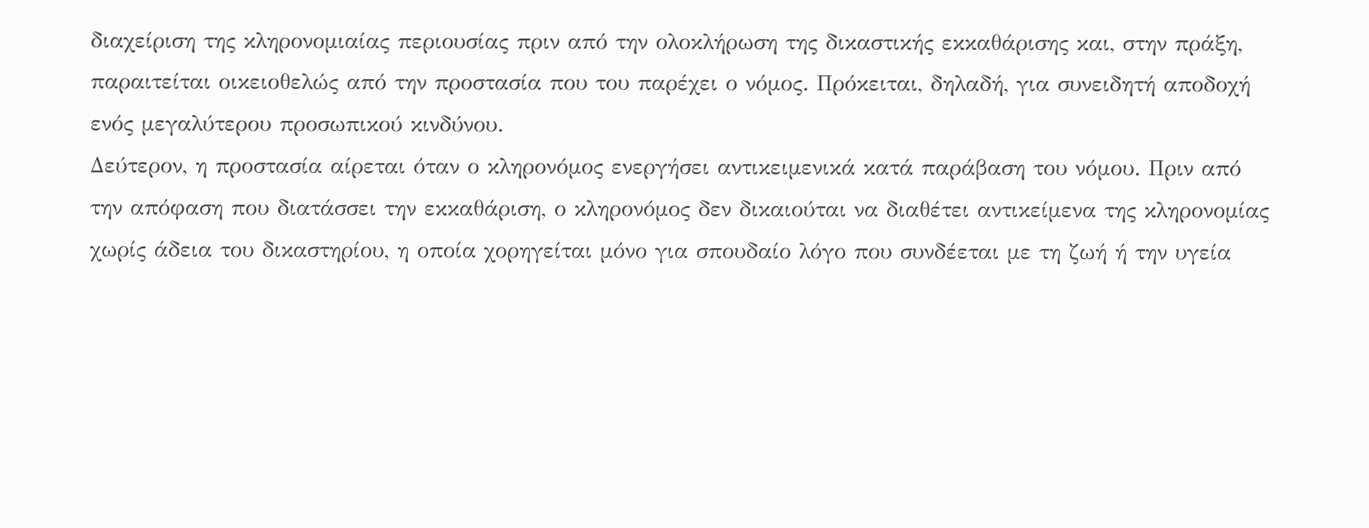διαχείριση της κληρονομιαίας περιουσίας πριν από την ολοκλήρωση της δικαστικής εκκαθάρισης και, στην πράξη, παραιτείται οικειοθελώς από την προστασία που του παρέχει ο νόμος. Πρόκειται, δηλαδή, για συνειδητή αποδοχή ενός μεγαλύτερου προσωπικού κινδύνου.
Δεύτερον, η προστασία αίρεται όταν ο κληρονόμος ενεργήσει αντικειμενικά κατά παράβαση του νόμου. Πριν από την απόφαση που διατάσσει την εκκαθάριση, ο κληρονόμος δεν δικαιούται να διαθέτει αντικείμενα της κληρονομίας χωρίς άδεια του δικαστηρίου, η οποία χορηγείται μόνο για σπουδαίο λόγο που συνδέεται με τη ζωή ή την υγεία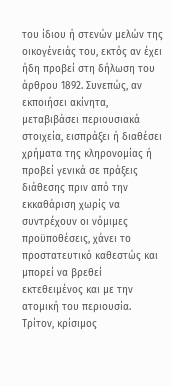του ίδιου ή στενών μελών της οικογένειάς του, εκτός αν έχει ήδη προβεί στη δήλωση του άρθρου 1892. Συνεπώς, αν εκποιήσει ακίνητα, μεταβιβάσει περιουσιακά στοιχεία, εισπράξει ή διαθέσει χρήματα της κληρονομίας ή προβεί γενικά σε πράξεις διάθεσης πριν από την εκκαθάριση χωρίς να συντρέχουν οι νόμιμες προϋποθέσεις, χάνει το προστατευτικό καθεστώς και μπορεί να βρεθεί εκτεθειμένος και με την ατομική του περιουσία.
Τρίτον, κρίσιμος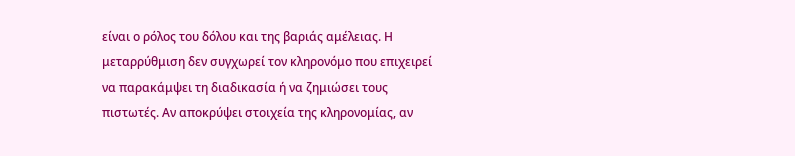είναι ο ρόλος του δόλου και της βαριάς αμέλειας. Η μεταρρύθμιση δεν συγχωρεί τον κληρονόμο που επιχειρεί να παρακάμψει τη διαδικασία ή να ζημιώσει τους πιστωτές. Αν αποκρύψει στοιχεία της κληρονομίας, αν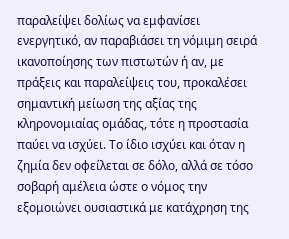παραλείψει δολίως να εμφανίσει ενεργητικό, αν παραβιάσει τη νόμιμη σειρά ικανοποίησης των πιστωτών ή αν, με πράξεις και παραλείψεις του, προκαλέσει σημαντική μείωση της αξίας της κληρονομιαίας ομάδας, τότε η προστασία παύει να ισχύει. Το ίδιο ισχύει και όταν η ζημία δεν οφείλεται σε δόλο, αλλά σε τόσο σοβαρή αμέλεια ώστε ο νόμος την εξομοιώνει ουσιαστικά με κατάχρηση της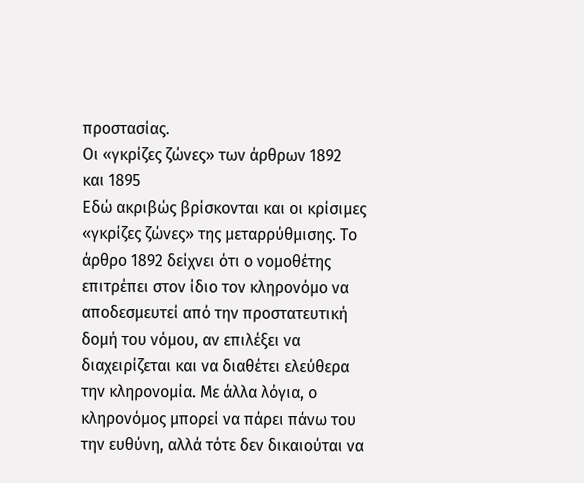προστασίας.
Οι «γκρίζες ζώνες» των άρθρων 1892 και 1895
Εδώ ακριβώς βρίσκονται και οι κρίσιμες «γκρίζες ζώνες» της μεταρρύθμισης. Το άρθρο 1892 δείχνει ότι ο νομοθέτης επιτρέπει στον ίδιο τον κληρονόμο να αποδεσμευτεί από την προστατευτική δομή του νόμου, αν επιλέξει να διαχειρίζεται και να διαθέτει ελεύθερα την κληρονομία. Με άλλα λόγια, ο κληρονόμος μπορεί να πάρει πάνω του την ευθύνη, αλλά τότε δεν δικαιούται να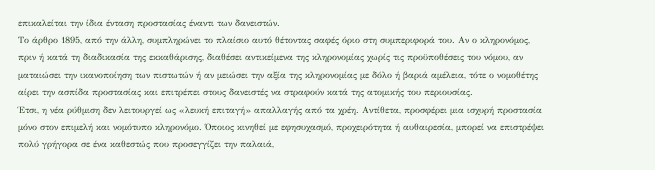επικαλείται την ίδια ένταση προστασίας έναντι των δανειστών.
Το άρθρο 1895, από την άλλη, συμπληρώνει το πλαίσιο αυτό θέτοντας σαφές όριο στη συμπεριφορά του. Αν ο κληρονόμος, πριν ή κατά τη διαδικασία της εκκαθάρισης, διαθέσει αντικείμενα της κληρονομίας χωρίς τις προϋποθέσεις του νόμου, αν ματαιώσει την ικανοποίηση των πιστωτών ή αν μειώσει την αξία της κληρονομίας με δόλο ή βαριά αμέλεια, τότε ο νομοθέτης αίρει την ασπίδα προστασίας και επιτρέπει στους δανειστές να στραφούν κατά της ατομικής του περιουσίας.
Έτσι, η νέα ρύθμιση δεν λειτουργεί ως «λευκή επιταγή» απαλλαγής από τα χρέη. Αντίθετα, προσφέρει μια ισχυρή προστασία μόνο στον επιμελή και νομότυπο κληρονόμο. Όποιος κινηθεί με εφησυχασμό, προχειρότητα ή αυθαιρεσία, μπορεί να επιστρέψει πολύ γρήγορα σε ένα καθεστώς που προσεγγίζει την παλαιά,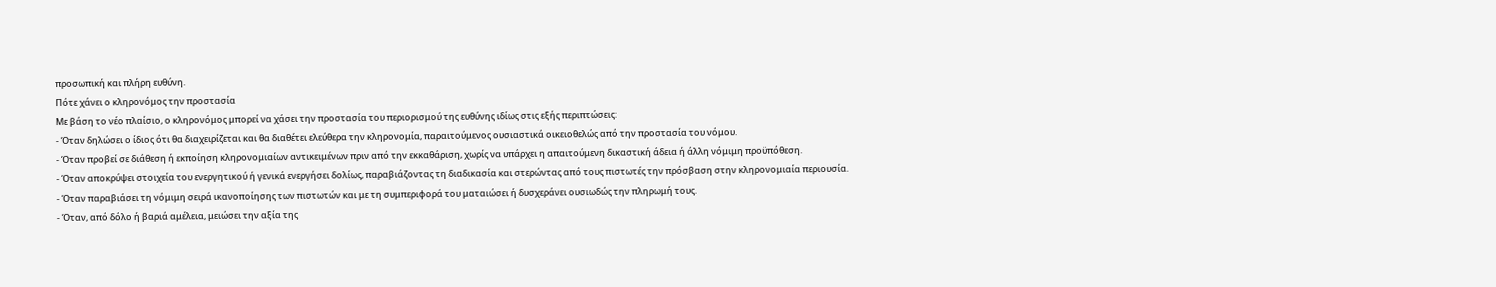προσωπική και πλήρη ευθύνη.
Πότε χάνει ο κληρονόμος την προστασία
Με βάση το νέο πλαίσιο, ο κληρονόμος μπορεί να χάσει την προστασία του περιορισμού της ευθύνης ιδίως στις εξής περιπτώσεις:
- Όταν δηλώσει ο ίδιος ότι θα διαχειρίζεται και θα διαθέτει ελεύθερα την κληρονομία, παραιτούμενος ουσιαστικά οικειοθελώς από την προστασία του νόμου.
- Όταν προβεί σε διάθεση ή εκποίηση κληρονομιαίων αντικειμένων πριν από την εκκαθάριση, χωρίς να υπάρχει η απαιτούμενη δικαστική άδεια ή άλλη νόμιμη προϋπόθεση.
- Όταν αποκρύψει στοιχεία του ενεργητικού ή γενικά ενεργήσει δολίως, παραβιάζοντας τη διαδικασία και στερώντας από τους πιστωτές την πρόσβαση στην κληρονομιαία περιουσία.
- Όταν παραβιάσει τη νόμιμη σειρά ικανοποίησης των πιστωτών και με τη συμπεριφορά του ματαιώσει ή δυσχεράνει ουσιωδώς την πληρωμή τους.
- Όταν, από δόλο ή βαριά αμέλεια, μειώσει την αξία της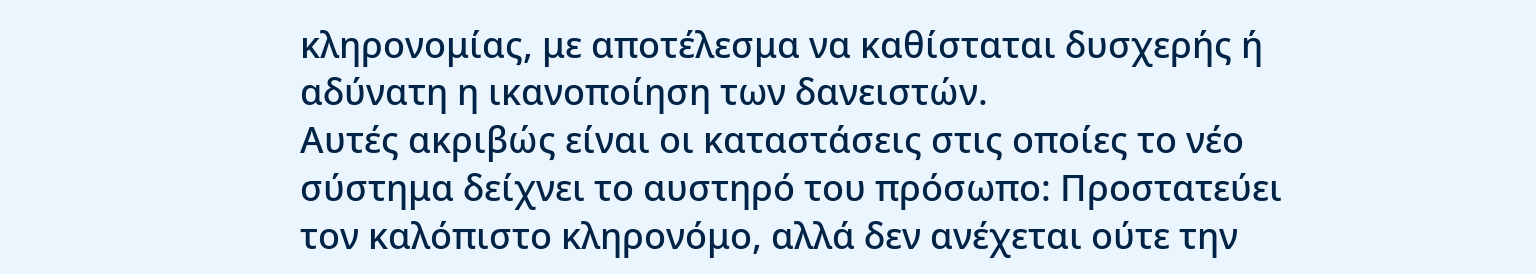κληρονομίας, με αποτέλεσμα να καθίσταται δυσχερής ή αδύνατη η ικανοποίηση των δανειστών.
Αυτές ακριβώς είναι οι καταστάσεις στις οποίες το νέο σύστημα δείχνει το αυστηρό του πρόσωπο: Προστατεύει τον καλόπιστο κληρονόμο, αλλά δεν ανέχεται ούτε την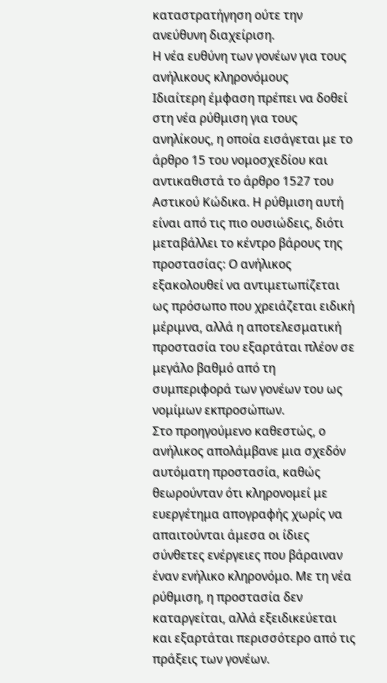καταστρατήγηση ούτε την ανεύθυνη διαχείριση.
Η νέα ευθύνη των γονέων για τους ανήλικους κληρονόμους
Ιδιαίτερη έμφαση πρέπει να δοθεί στη νέα ρύθμιση για τους ανηλίκους, η οποία εισάγεται με το άρθρο 15 του νομοσχεδίου και αντικαθιστά το άρθρο 1527 του Αστικού Κώδικα. Η ρύθμιση αυτή είναι από τις πιο ουσιώδεις, διότι μεταβάλλει το κέντρο βάρους της προστασίας: Ο ανήλικος εξακολουθεί να αντιμετωπίζεται ως πρόσωπο που χρειάζεται ειδική μέριμνα, αλλά η αποτελεσματική προστασία του εξαρτάται πλέον σε μεγάλο βαθμό από τη συμπεριφορά των γονέων του ως νομίμων εκπροσώπων.
Στο προηγούμενο καθεστώς, ο ανήλικος απολάμβανε μια σχεδόν αυτόματη προστασία, καθώς θεωρούνταν ότι κληρονομεί με ευεργέτημα απογραφής χωρίς να απαιτούνται άμεσα οι ίδιες σύνθετες ενέργειες που βάραιναν έναν ενήλικο κληρονόμο. Με τη νέα ρύθμιση, η προστασία δεν καταργείται, αλλά εξειδικεύεται και εξαρτάται περισσότερο από τις πράξεις των γονέων.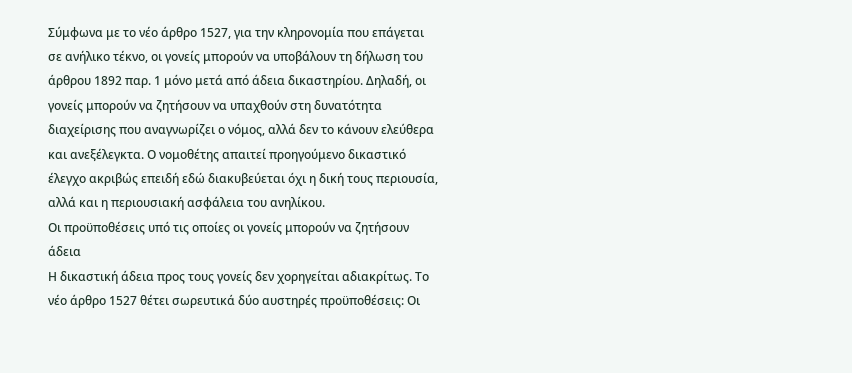Σύμφωνα με το νέο άρθρο 1527, για την κληρονομία που επάγεται σε ανήλικο τέκνο, οι γονείς μπορούν να υποβάλουν τη δήλωση του άρθρου 1892 παρ. 1 μόνο μετά από άδεια δικαστηρίου. Δηλαδή, οι γονείς μπορούν να ζητήσουν να υπαχθούν στη δυνατότητα διαχείρισης που αναγνωρίζει ο νόμος, αλλά δεν το κάνουν ελεύθερα και ανεξέλεγκτα. Ο νομοθέτης απαιτεί προηγούμενο δικαστικό έλεγχο ακριβώς επειδή εδώ διακυβεύεται όχι η δική τους περιουσία, αλλά και η περιουσιακή ασφάλεια του ανηλίκου.
Οι προϋποθέσεις υπό τις οποίες οι γονείς μπορούν να ζητήσουν άδεια
Η δικαστική άδεια προς τους γονείς δεν χορηγείται αδιακρίτως. Το νέο άρθρο 1527 θέτει σωρευτικά δύο αυστηρές προϋποθέσεις: Οι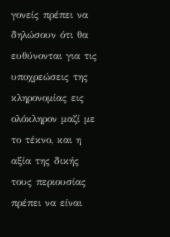γονείς πρέπει να δηλώσουν ότι θα ευθύνονται για τις υποχρεώσεις της κληρονομίας εις ολόκληρον μαζί με το τέκνο, και η αξία της δικής τους περιουσίας πρέπει να είναι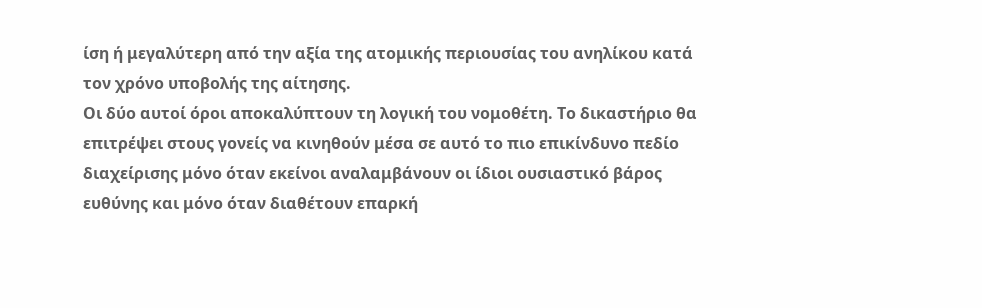ίση ή μεγαλύτερη από την αξία της ατομικής περιουσίας του ανηλίκου κατά τον χρόνο υποβολής της αίτησης.
Οι δύο αυτοί όροι αποκαλύπτουν τη λογική του νομοθέτη. Το δικαστήριο θα επιτρέψει στους γονείς να κινηθούν μέσα σε αυτό το πιο επικίνδυνο πεδίο διαχείρισης μόνο όταν εκείνοι αναλαμβάνουν οι ίδιοι ουσιαστικό βάρος ευθύνης και μόνο όταν διαθέτουν επαρκή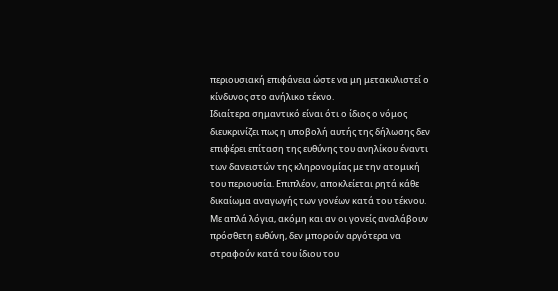περιουσιακή επιφάνεια ώστε να μη μετακυλιστεί ο κίνδυνος στο ανήλικο τέκνο.
Ιδιαίτερα σημαντικό είναι ότι ο ίδιος ο νόμος διευκρινίζει πως η υποβολή αυτής της δήλωσης δεν επιφέρει επίταση της ευθύνης του ανηλίκου έναντι των δανειστών της κληρονομίας με την ατομική του περιουσία. Επιπλέον, αποκλείεται ρητά κάθε δικαίωμα αναγωγής των γονέων κατά του τέκνου. Με απλά λόγια, ακόμη και αν οι γονείς αναλάβουν πρόσθετη ευθύνη, δεν μπορούν αργότερα να στραφούν κατά του ίδιου του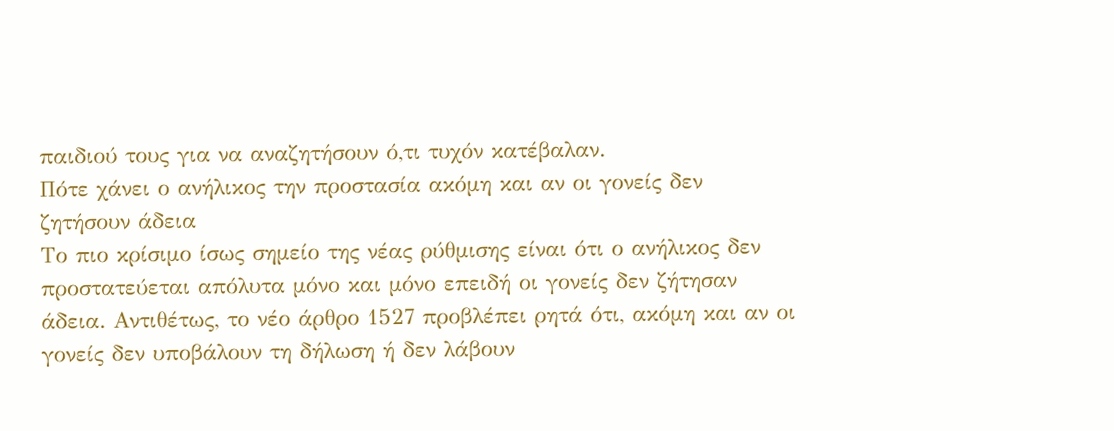παιδιού τους για να αναζητήσουν ό,τι τυχόν κατέβαλαν.
Πότε χάνει ο ανήλικος την προστασία ακόμη και αν οι γονείς δεν ζητήσουν άδεια
Το πιο κρίσιμο ίσως σημείο της νέας ρύθμισης είναι ότι ο ανήλικος δεν προστατεύεται απόλυτα μόνο και μόνο επειδή οι γονείς δεν ζήτησαν άδεια. Αντιθέτως, το νέο άρθρο 1527 προβλέπει ρητά ότι, ακόμη και αν οι γονείς δεν υποβάλουν τη δήλωση ή δεν λάβουν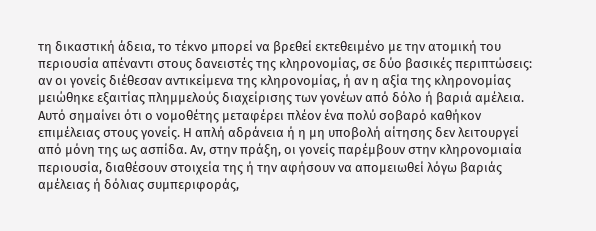τη δικαστική άδεια, το τέκνο μπορεί να βρεθεί εκτεθειμένο με την ατομική του περιουσία απέναντι στους δανειστές της κληρονομίας, σε δύο βασικές περιπτώσεις: αν οι γονείς διέθεσαν αντικείμενα της κληρονομίας, ή αν η αξία της κληρονομίας μειώθηκε εξαιτίας πλημμελούς διαχείρισης των γονέων από δόλο ή βαριά αμέλεια.
Αυτό σημαίνει ότι ο νομοθέτης μεταφέρει πλέον ένα πολύ σοβαρό καθήκον επιμέλειας στους γονείς. Η απλή αδράνεια ή η μη υποβολή αίτησης δεν λειτουργεί από μόνη της ως ασπίδα. Αν, στην πράξη, οι γονείς παρέμβουν στην κληρονομιαία περιουσία, διαθέσουν στοιχεία της ή την αφήσουν να απομειωθεί λόγω βαριάς αμέλειας ή δόλιας συμπεριφοράς,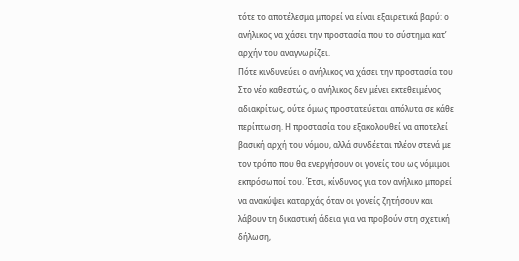τότε το αποτέλεσμα μπορεί να είναι εξαιρετικά βαρύ: ο ανήλικος να χάσει την προστασία που το σύστημα κατ’ αρχήν του αναγνωρίζει.
Πότε κινδυνεύει ο ανήλικος να χάσει την προστασία του
Στο νέο καθεστώς, ο ανήλικος δεν μένει εκτεθειμένος αδιακρίτως, ούτε όμως προστατεύεται απόλυτα σε κάθε περίπτωση. Η προστασία του εξακολουθεί να αποτελεί βασική αρχή του νόμου, αλλά συνδέεται πλέον στενά με τον τρόπο που θα ενεργήσουν οι γονείς του ως νόμιμοι εκπρόσωποί του. Έτσι, κίνδυνος για τον ανήλικο μπορεί να ανακύψει καταρχάς όταν οι γονείς ζητήσουν και λάβουν τη δικαστική άδεια για να προβούν στη σχετική δήλωση,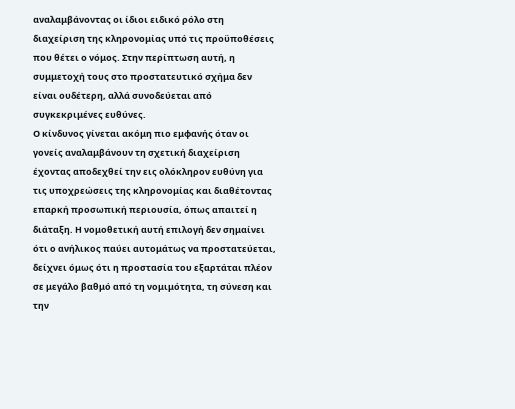αναλαμβάνοντας οι ίδιοι ειδικό ρόλο στη διαχείριση της κληρονομίας υπό τις προϋποθέσεις που θέτει ο νόμος. Στην περίπτωση αυτή, η συμμετοχή τους στο προστατευτικό σχήμα δεν είναι ουδέτερη, αλλά συνοδεύεται από συγκεκριμένες ευθύνες.
Ο κίνδυνος γίνεται ακόμη πιο εμφανής όταν οι γονείς αναλαμβάνουν τη σχετική διαχείριση έχοντας αποδεχθεί την εις ολόκληρον ευθύνη για τις υποχρεώσεις της κληρονομίας και διαθέτοντας επαρκή προσωπική περιουσία, όπως απαιτεί η διάταξη. Η νομοθετική αυτή επιλογή δεν σημαίνει ότι ο ανήλικος παύει αυτομάτως να προστατεύεται, δείχνει όμως ότι η προστασία του εξαρτάται πλέον σε μεγάλο βαθμό από τη νομιμότητα, τη σύνεση και την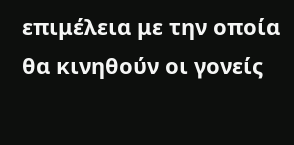επιμέλεια με την οποία θα κινηθούν οι γονείς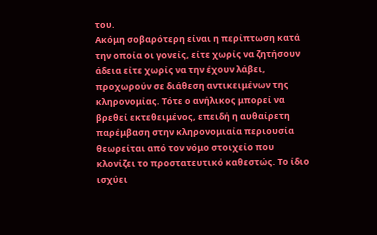του.
Ακόμη σοβαρότερη είναι η περίπτωση κατά την οποία οι γονείς, είτε χωρίς να ζητήσουν άδεια είτε χωρίς να την έχουν λάβει, προχωρούν σε διάθεση αντικειμένων της κληρονομίας. Τότε ο ανήλικος μπορεί να βρεθεί εκτεθειμένος, επειδή η αυθαίρετη παρέμβαση στην κληρονομιαία περιουσία θεωρείται από τον νόμο στοιχείο που κλονίζει το προστατευτικό καθεστώς. Το ίδιο ισχύει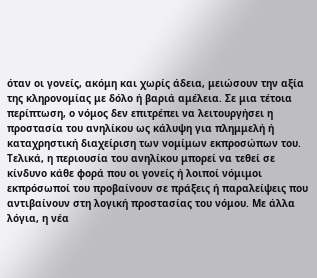όταν οι γονείς, ακόμη και χωρίς άδεια, μειώσουν την αξία της κληρονομίας με δόλο ή βαριά αμέλεια. Σε μια τέτοια περίπτωση, ο νόμος δεν επιτρέπει να λειτουργήσει η προστασία του ανηλίκου ως κάλυψη για πλημμελή ή καταχρηστική διαχείριση των νομίμων εκπροσώπων του.
Τελικά, η περιουσία του ανηλίκου μπορεί να τεθεί σε κίνδυνο κάθε φορά που οι γονείς ή λοιποί νόμιμοι εκπρόσωποί του προβαίνουν σε πράξεις ή παραλείψεις που αντιβαίνουν στη λογική προστασίας του νόμου. Με άλλα λόγια, η νέα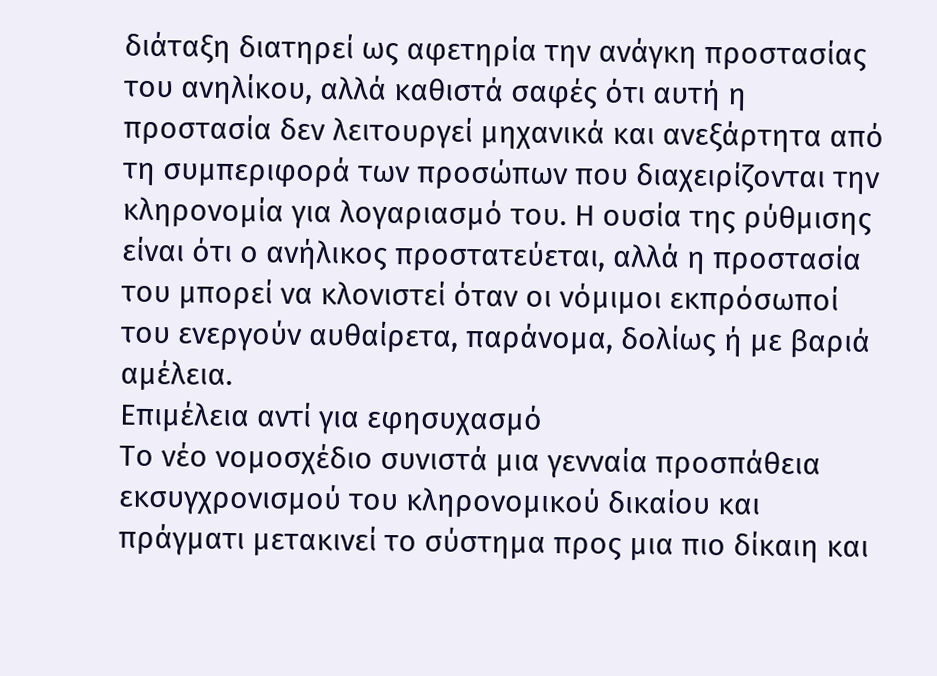διάταξη διατηρεί ως αφετηρία την ανάγκη προστασίας του ανηλίκου, αλλά καθιστά σαφές ότι αυτή η προστασία δεν λειτουργεί μηχανικά και ανεξάρτητα από τη συμπεριφορά των προσώπων που διαχειρίζονται την κληρονομία για λογαριασμό του. Η ουσία της ρύθμισης είναι ότι ο ανήλικος προστατεύεται, αλλά η προστασία του μπορεί να κλονιστεί όταν οι νόμιμοι εκπρόσωποί του ενεργούν αυθαίρετα, παράνομα, δολίως ή με βαριά αμέλεια.
Επιμέλεια αντί για εφησυχασμό
Το νέο νομοσχέδιο συνιστά μια γενναία προσπάθεια εκσυγχρονισμού του κληρονομικού δικαίου και πράγματι μετακινεί το σύστημα προς μια πιο δίκαιη και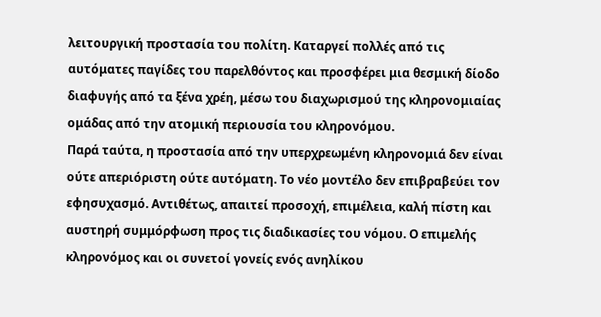λειτουργική προστασία του πολίτη. Καταργεί πολλές από τις αυτόματες παγίδες του παρελθόντος και προσφέρει μια θεσμική δίοδο διαφυγής από τα ξένα χρέη, μέσω του διαχωρισμού της κληρονομιαίας ομάδας από την ατομική περιουσία του κληρονόμου.
Παρά ταύτα, η προστασία από την υπερχρεωμένη κληρονομιά δεν είναι ούτε απεριόριστη ούτε αυτόματη. Το νέο μοντέλο δεν επιβραβεύει τον εφησυχασμό. Αντιθέτως, απαιτεί προσοχή, επιμέλεια, καλή πίστη και αυστηρή συμμόρφωση προς τις διαδικασίες του νόμου. Ο επιμελής κληρονόμος και οι συνετοί γονείς ενός ανηλίκου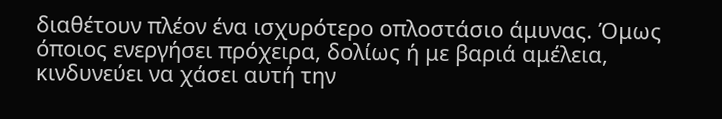διαθέτουν πλέον ένα ισχυρότερο οπλοστάσιο άμυνας. Όμως όποιος ενεργήσει πρόχειρα, δολίως ή με βαριά αμέλεια, κινδυνεύει να χάσει αυτή την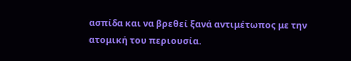ασπίδα και να βρεθεί ξανά αντιμέτωπος με την ατομική του περιουσία.